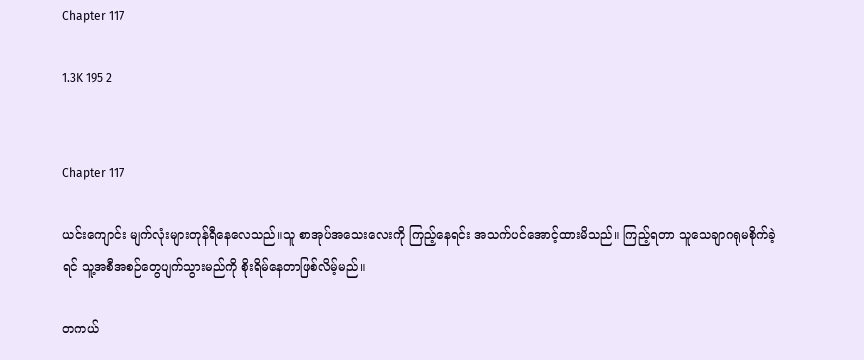Chapter 117

1.3K 195 2


Chapter 117

ယင်းကျောင်း မျက်လုံးများတုန်ရီနေလေသည်။သူ စာအုပ်အသေးလေးကို ကြည့်နေရင်း အသက်ပင်အောင့်ထားမိသည်။ ကြည့်ရတာ သူသေချာဂရုမစိုက်ခဲ့ရင် သူ့အစီအစဉ်တွေပျက်သွားမည်ကို စိုးရိမ်နေတာဖြစ်လိမ့်မည်။

တကယ်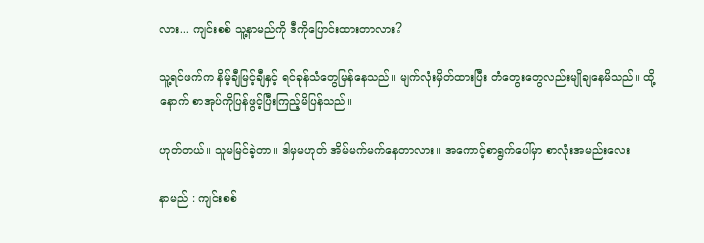လား... ကျင်းစစ် သူ့နာမည်ကို ဒီကိုပြောင်းထားတာလား?

သူ့ရင်ဖက်က နိမ့်ချီမြင့်ချီနှင့် ရင်ခုန်သံတွေမြန်နေသည်။ မျက်လုံးမှိတ်ထားပြီး တံတွေးတွေလည်းမျိုချနေမိသည်။ ထို့နောက် စာအုပ်ကိုပြန်ဖွင့်ပြီးကြည့်မိပြန်သည်။

ဟုတ်တယ်။ သူမမြင်ခဲ့တာ။ ဒါမှမဟုတ် အိမ်မက်မက်နေတာလား။ အကောင့်စာရွက်ပေါ်မှာ စာလုံးအမည်းလေး

နာမည် : ကျင်းစစ်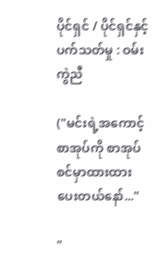ပိုင်ရှင် / ပိုင်ရှင်နှင့်ပက်သတ်မှု : ဝမ်းကွဲညီ

("မင်းရဲ့အကောင့်စာအုပ်ကို စာအုပ်စင်မှာထားထားပေးတယ်နော်..."

"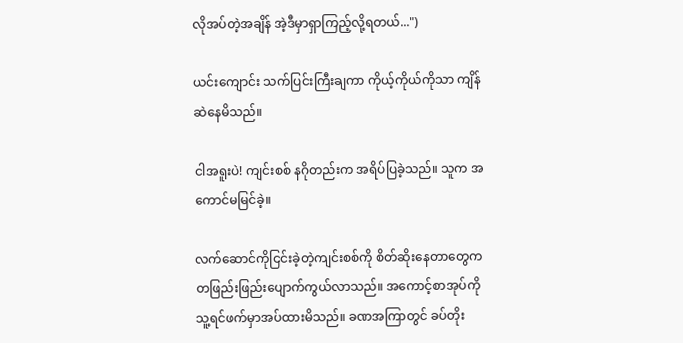လိုအပ်တဲ့အချိန် အဲ့ဒီမှာရှာကြည့်လို့ရတယ်...")

ယင်းကျောင်း သက်ပြင်းကြီးချကာ ကိုယ့်ကိုယ်ကိုသာ ကျိန်ဆဲနေမိသည်။

ငါအရူးပဲ! ကျင်းစစ် နဂိုတည်းက အရိပ်ပြခဲ့သည်။ သူက ‌အကောင်မမြင်ခဲ့။

လက်ဆောင်ကိုငြင်းခဲ့တဲ့ကျင်းစစ်ကို စိတ်ဆိုးနေတာတွေက တဖြည်းဖြည်းပျောက်ကွယ်လာသည်။ အကောင့်စာအုပ်ကို သူ့ရင်ဖက်မှာအပ်ထားမိသည်။ ခဏအကြာတွင် ခပ်တိုး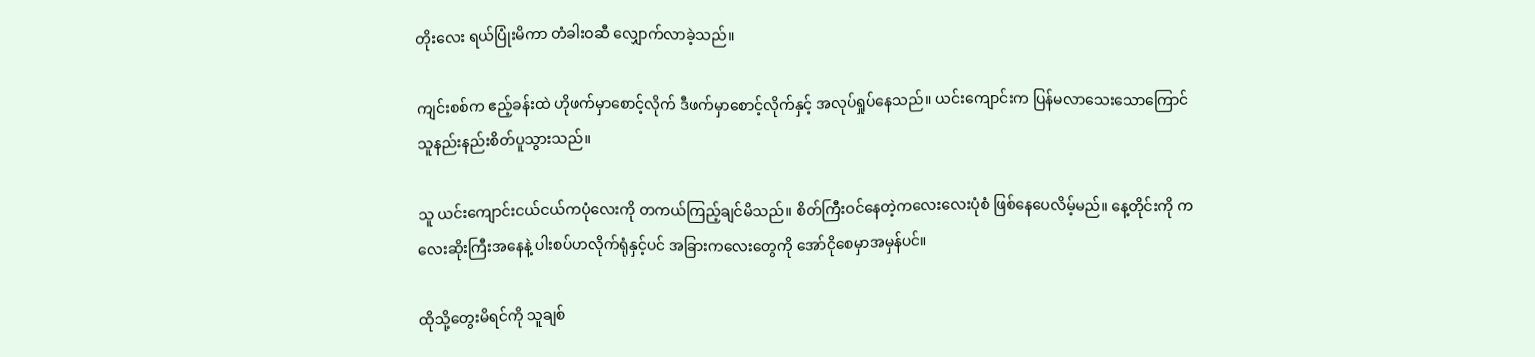တိုးလေး ရယ်ပြုံးမိကာ တံခါးဝဆီ လျှောက်လာခဲ့သည်။

ကျင်းစစ်က ဧည့်ခန်းထဲ ဟိုဖက်မှာ‌စောင့်လိုက် ဒီဖက်မှာစောင့်လိုက်နှင့် အလုပ်ရှုပ်နေသည်။ ယင်းကျောင်းက ပြန်မလာသေးသောကြောင် သူနည်းနည်းစိတ်ပူသွားသည်။

သူ ယင်းကျောင်းငယ်ငယ်ကပုံလေးကို တကယ်ကြည့်ချင်မိသည်။ စိတ်ကြီးဝင်နေတဲ့ကလေးလေးပုံစံ ဖြစ်နေပေလိမ့်မည်။ နေ့တိုင်းကို ကလေးဆိုးကြီးအနေနဲ့ ပါးစပ်ဟလိုက်ရုံနှင့်ပင် အခြားကလေးတွေကို အော်ငိုစေမှာအမှန်ပင်။

ထိုသို့တွေးမိရင်ကို သူချစ်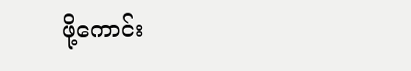ဖို့ကောင်း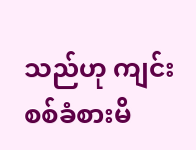သည်ဟု ကျင်းစစ်ခံစားမိ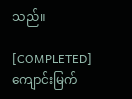သည်။

[COMPLETED]ကျောင်းမြက်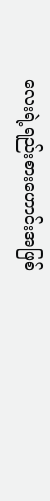လေးရဲ့ရည်းစားဟောင်းအဖြစ်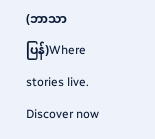(ဘာသာပြန်)Where stories live. Discover now